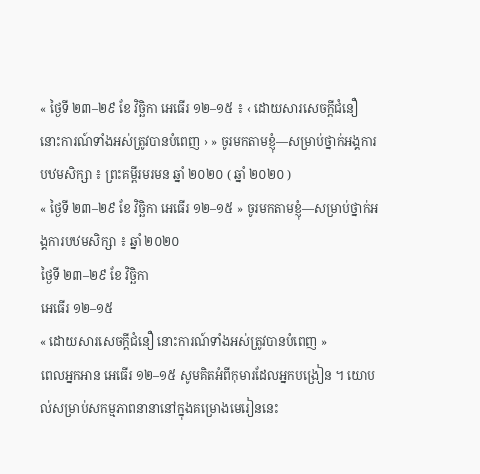« ថ្ងៃទី ២៣–២៩ ខែ វិច្ឆិកា អេធើរ ១២–១៥ ៖ ‹ ដោយសារសេចក្ដីជំនឿ នោះការណ៍ទាំងអស់ត្រូវបានបំពេញ › » ចូរមកតាមខ្ញុំ—សម្រាប់ថ្នាក់អង្គការបឋមសិក្សា ៖ ព្រះគម្ពីរមរមន ឆ្នាំ ២០២០ ( ឆ្នាំ ២០២០ )
« ថ្ងៃទី ២៣–២៩ ខែ វិច្ឆិកា អេធើរ ១២–១៥ » ចូរមកតាមខ្ញុំ—សម្រាប់ថ្នាក់អង្គការបឋមសិក្សា ៖ ឆ្នាំ ២០២០
ថ្ងៃទី ២៣–២៩ ខែ វិច្ឆិកា
អេធើរ ១២–១៥
« ដោយសារសេចក្ដីជំនឿ នោះការណ៍ទាំងអស់ត្រូវបានបំពេញ »
ពេលអ្នកអាន អេធើរ ១២–១៥ សូមគិតអំពីកុមារដែលអ្នកបង្រៀន ។ យោបល់សម្រាប់សកម្មភាពនានានៅក្នុងគម្រោងមេរៀននេះ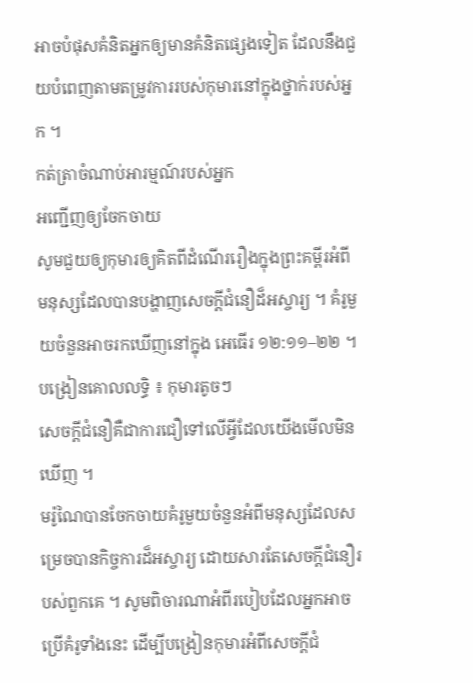អាចបំផុសគំនិតអ្នកឲ្យមានគំនិតផ្សេងទៀត ដែលនឹងជួយបំពេញតាមតម្រូវការរបស់កុមារនៅក្នុងថ្នាក់របស់អ្នក ។
កត់ត្រាចំណាប់អារម្មណ៍របស់អ្នក
អញ្ជើញឲ្យចែកចាយ
សូមជួយឲ្យកុមារឲ្យគិតពីដំណើររឿងក្នុងព្រះគម្ពីរអំពីមនុស្សដែលបានបង្ហាញសេចក្តីជំនឿដ៏អស្ចារ្យ ។ គំរូមួយចំនួនអាចរកឃើញនៅក្នុង អេធើរ ១២:១១–២២ ។
បង្រៀនគោលលទ្ធិ ៖ កុមារតូចៗ
សេចក្តីជំនឿគឺជាការជឿទៅលើអ្វីដែលយើងមើលមិនឃើញ ។
មរ៉ូណៃបានចែកចាយគំរូមួយចំនួនអំពីមនុស្សដែលសម្រេចបានកិច្ចការដ៏អស្ចារ្យ ដោយសារតែសេចក្ដីជំនឿរបស់ពួកគេ ។ សូមពិចារណាអំពីរបៀបដែលអ្នកអាចប្រើគំរូទាំងនេះ ដើម្បីបង្រៀនកុមារអំពីសេចក្តីជំ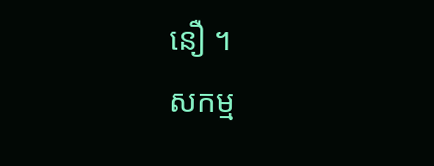នឿ ។
សកម្ម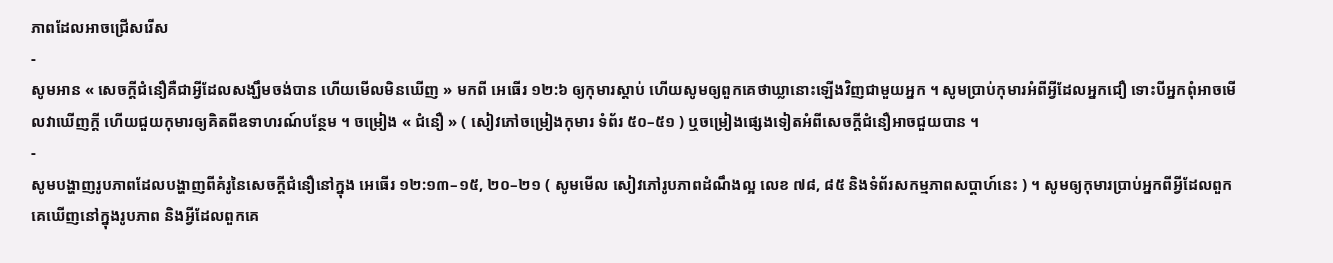ភាពដែលអាចជ្រើសរើស
-
សូមអាន « សេចក្ដីជំនឿគឺជាអ្វីដែលសង្ឃឹមចង់បាន ហើយមើលមិនឃើញ » មកពី អេធើរ ១២:៦ ឲ្យកុមារស្តាប់ ហើយសូមឲ្យពួកគេថាឃ្លានោះឡើងវិញជាមួយអ្នក ។ សូមប្រាប់កុមារអំពីអ្វីដែលអ្នកជឿ ទោះបីអ្នកពុំអាចមើលវាឃើញក្តី ហើយជួយកុមារឲ្យគិតពីឧទាហរណ៍បន្ថែម ។ ចម្រៀង « ជំនឿ » ( សៀវភៅចម្រៀងកុមារ ទំព័រ ៥០–៥១ ) ឬចម្រៀងផ្សេងទៀតអំពីសេចក្តីជំនឿអាចជួយបាន ។
-
សូមបង្ហាញរូបភាពដែលបង្ហាញពីគំរូនៃសេចក្តីជំនឿនៅក្នុង អេធើរ ១២:១៣–១៥, ២០–២១ ( សូមមើល សៀវភៅរូបភាពដំណឹងល្អ លេខ ៧៨, ៨៥ និងទំព័រសកម្មភាពសប្តាហ៍នេះ ) ។ សូមឲ្យកុមារប្រាប់អ្នកពីអ្វីដែលពួកគេឃើញនៅក្នុងរូបភាព និងអ្វីដែលពួកគេ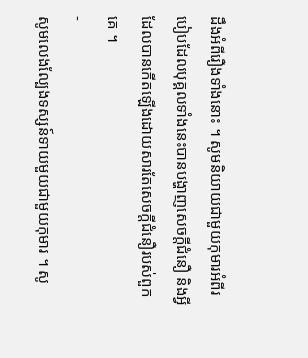ដឹងអំពីរឿងទាំងនោះ ។ សូមនិយាយជាមួយកុមារអំពីរបៀបដែលបុគ្គលទាំងនេះបានបង្ហាញសេចក្តីជំនឿ និងអ្វីដែលបានកើតឡើងដោយសារតែសេចក្តីជំនឿរបស់ពួកគេ ។
-
សូមលេងល្បែងទស្សន៍ទាយមួយជាមួយកុមារ ។ សូ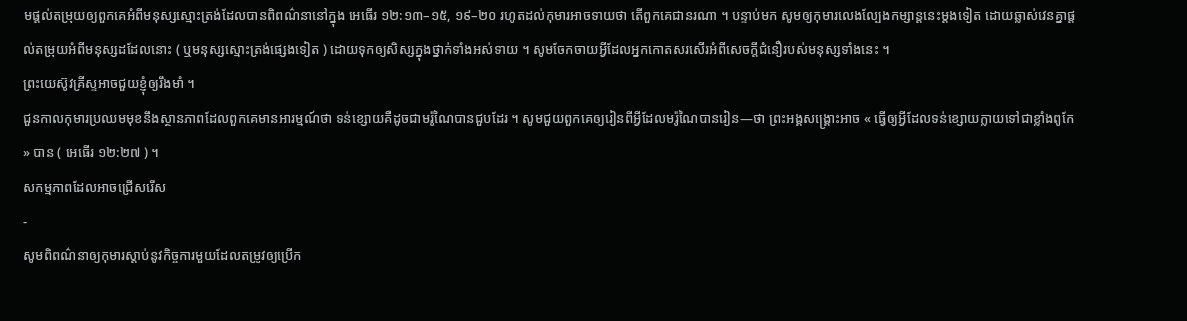មផ្តល់តម្រុយឲ្យពួកគេអំពីមនុស្សស្មោះត្រង់ដែលបានពិពណ៌នានៅក្នុង អេធើរ ១២:១៣–១៥, ១៩–២០ រហូតដល់កុមារអាចទាយថា តើពួកគេជានរណា ។ បន្ទាប់មក សូមឲ្យកុមារលេងល្បែងកម្សាន្តនេះម្តងទៀត ដោយឆ្លាស់វេនគ្នាផ្តល់តម្រុយអំពីមនុស្សដដែលនោះ ( ឬមនុស្សស្មោះត្រង់ផ្សេងទៀត ) ដោយទុកឲ្យសិស្សក្នុងថ្នាក់ទាំងអស់ទាយ ។ សូមចែកចាយអ្វីដែលអ្នកកោតសរសើរអំពីសេចក្តីជំនឿរបស់មនុស្សទាំងនេះ ។
ព្រះយេស៊ូវគ្រីស្ទអាចជួយខ្ញុំឲ្យរឹងមាំ ។
ជួនកាលកុមារប្រឈមមុខនឹងស្ថានភាពដែលពួកគេមានអារម្មណ៍ថា ទន់ខ្សោយគឺដូចជាមរ៉ូណៃបានជួបដែរ ។ សូមជួយពួកគេឲ្យរៀនពីអ្វីដែលមរ៉ូណៃបានរៀន—ថា ព្រះអង្គសង្គ្រោះអាច « ធ្វើឲ្យអ្វីដែលទន់ខ្សោយក្លាយទៅជាខ្លាំងពូកែ » បាន ( អេធើរ ១២:២៧ ) ។
សកម្មភាពដែលអាចជ្រើសរើស
-
សូមពិពណ៌នាឲ្យកុមារស្តាប់នូវកិច្ចការមួយដែលតម្រូវឲ្យប្រើក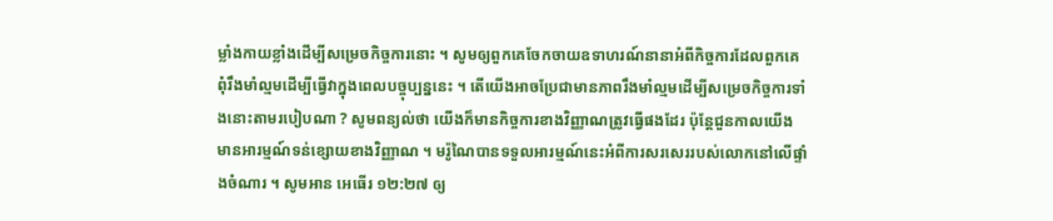ម្លាំងកាយខ្លាំងដើម្បីសម្រេចកិច្ចការនោះ ។ សូមឲ្យពួកគេចែកចាយឧទាហរណ៍នានាអំពីកិច្ចការដែលពួកគេពុំរឹងមាំល្មមដើម្បីធ្វើវាក្នុងពេលបច្ចុប្បន្ននេះ ។ តើយើងអាចប្រែជាមានភាពរឹងមាំល្មមដើម្បីសម្រេចកិច្ចការទាំងនោះតាមរបៀបណា ? សូមពន្យល់ថា យើងក៏មានកិច្ចការខាងវិញ្ញាណត្រូវធ្វើផងដែរ ប៉ុន្តែជួនកាលយើងមានអារម្មណ៍ទន់ខ្សោយខាងវិញ្ញាណ ។ មរ៉ូណៃបានទទួលអារម្មណ៍នេះអំពីការសរសេររបស់លោកនៅលើផ្ទាំងចំណារ ។ សូមអាន អេធើរ ១២:២៧ ឲ្យ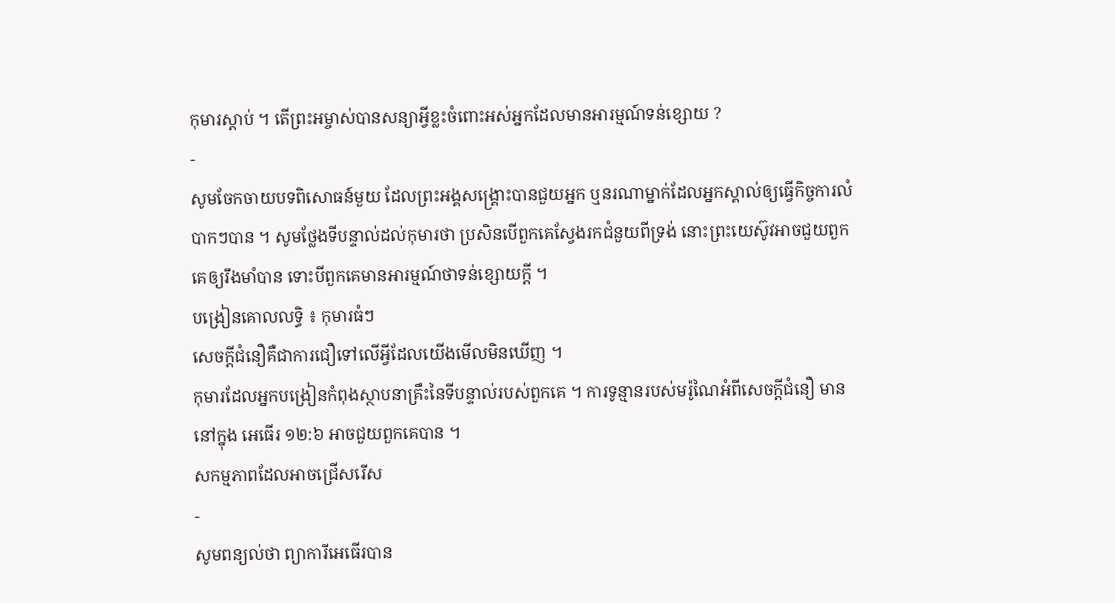កុមារស្ដាប់ ។ តើព្រះអម្ចាស់បានសន្យាអ្វីខ្លះចំពោះអស់អ្នកដែលមានអារម្មណ៍ទន់ខ្សោយ ?
-
សូមចែកចាយបទពិសោធន៍មួយ ដែលព្រះអង្គសង្គ្រោះបានជួយអ្នក ឬនរណាម្នាក់ដែលអ្នកស្គាល់ឲ្យធ្វើកិច្ចការលំបាកៗបាន ។ សូមថ្លែងទីបន្ទាល់ដល់កុមារថា ប្រសិនបើពួកគេស្វែងរកជំនួយពីទ្រង់ នោះព្រះយេស៊ូវអាចជួយពួកគេឲ្យរឹងមាំបាន ទោះបីពួកគេមានអារម្មណ៍ថាទន់ខ្សោយក្តី ។
បង្រៀនគោលលទ្ធិ ៖ កុមារធំៗ
សេចក្តីជំនឿគឺជាការជឿទៅលើអ្វីដែលយើងមើលមិនឃើញ ។
កុមារដែលអ្នកបង្រៀនកំពុងស្ថាបនាគ្រឹះនៃទីបន្ទាល់របស់ពួកគេ ។ ការទូន្មានរបស់មរ៉ូណៃអំពីសេចក្តីជំនឿ មាននៅក្នុង អេធើរ ១២:៦ អាចជួយពួកគេបាន ។
សកម្មភាពដែលអាចជ្រើសរើស
-
សូមពន្យល់ថា ព្យាការីអេធើរបាន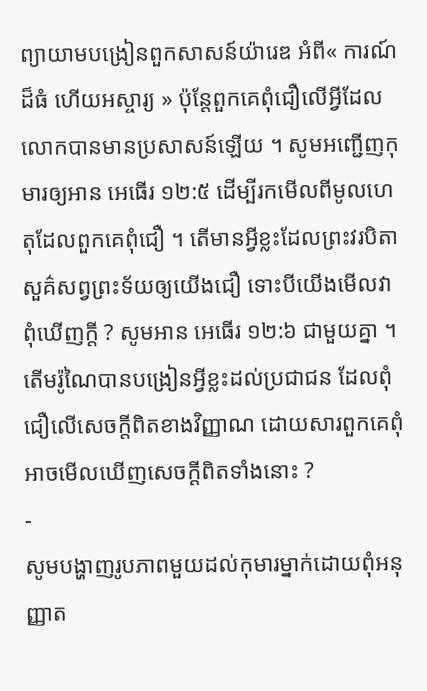ព្យាយាមបង្រៀនពួកសាសន៍យ៉ារេឌ អំពី« ការណ៍ដ៏ធំ ហើយអស្ចារ្យ » ប៉ុន្តែពួកគេពុំជឿលើអ្វីដែលលោកបានមានប្រសាសន៍ឡើយ ។ សូមអញ្ជើញកុមារឲ្យអាន អេធើរ ១២:៥ ដើម្បីរកមើលពីមូលហេតុដែលពួកគេពុំជឿ ។ តើមានអ្វីខ្លះដែលព្រះវរបិតាសួគ៌សព្វព្រះទ័យឲ្យយើងជឿ ទោះបីយើងមើលវាពុំឃើញក្តី ? សូមអាន អេធើរ ១២:៦ ជាមួយគ្នា ។ តើមរ៉ូណៃបានបង្រៀនអ្វីខ្លះដល់ប្រជាជន ដែលពុំជឿលើសេចក្តីពិតខាងវិញ្ញាណ ដោយសារពួកគេពុំអាចមើលឃើញសេចក្តីពិតទាំងនោះ ?
-
សូមបង្ហាញរូបភាពមួយដល់កុមារម្នាក់ដោយពុំអនុញ្ញាត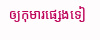ឲ្យកុមារផ្សេងទៀ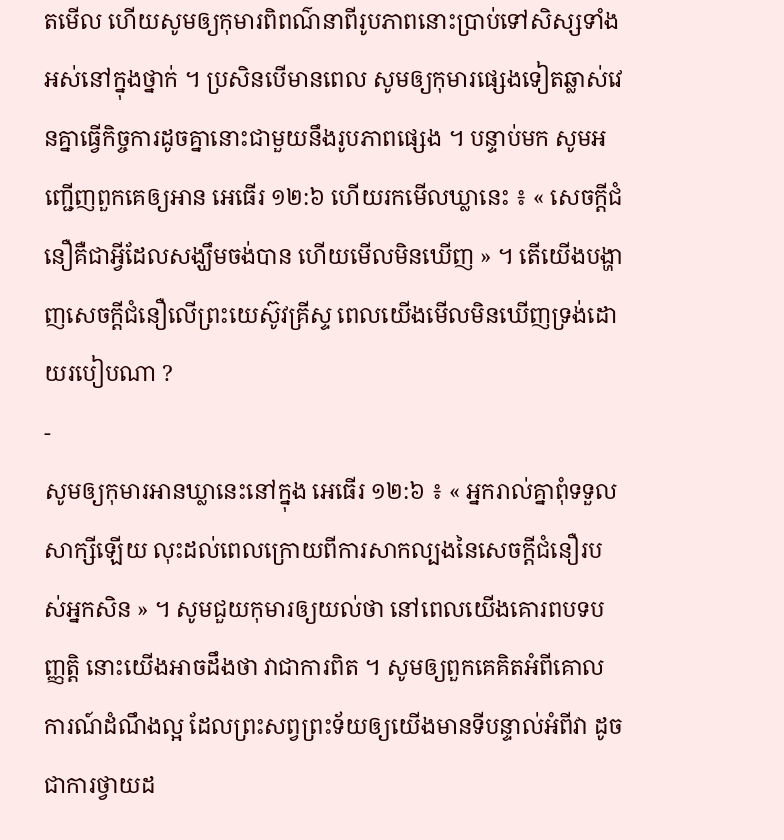តមើល ហើយសូមឲ្យកុមារពិពណ៌នាពីរូបភាពនោះប្រាប់ទៅសិស្សទាំងអស់នៅក្នុងថ្នាក់ ។ ប្រសិនបើមានពេល សូមឲ្យកុមារផ្សេងទៀតឆ្លាស់វេនគ្នាធ្វើកិច្ចការដូចគ្នានោះជាមួយនឹងរូបភាពផ្សេង ។ បន្ទាប់មក សូមអញ្ជើញពួកគេឲ្យអាន អេធើរ ១២:៦ ហើយរកមើលឃ្លានេះ ៖ « សេចក្ដីជំនឿគឺជាអ្វីដែលសង្ឃឹមចង់បាន ហើយមើលមិនឃើញ » ។ តើយើងបង្ហាញសេចក្ដីជំនឿលើព្រះយេស៊ូវគ្រីស្ទ ពេលយើងមើលមិនឃើញទ្រង់ដោយរបៀបណា ?
-
សូមឲ្យកុមារអានឃ្លានេះនៅក្នុង អេធើរ ១២:៦ ៖ « អ្នករាល់គ្នាពុំទទួលសាក្សីឡើយ លុះដល់ពេលក្រោយពីការសាកល្បងនៃសេចក្ដីជំនឿរបស់អ្នកសិន » ។ សូមជួយកុមារឲ្យយល់ថា នៅពេលយើងគោរពបទបញ្ញត្តិ នោះយើងអាចដឹងថា វាជាការពិត ។ សូមឲ្យពួកគេគិតអំពីគោលការណ៍ដំណឹងល្អ ដែលព្រះសព្វព្រះទ័យឲ្យយើងមានទីបន្ទាល់អំពីវា ដូចជាការថ្វាយដ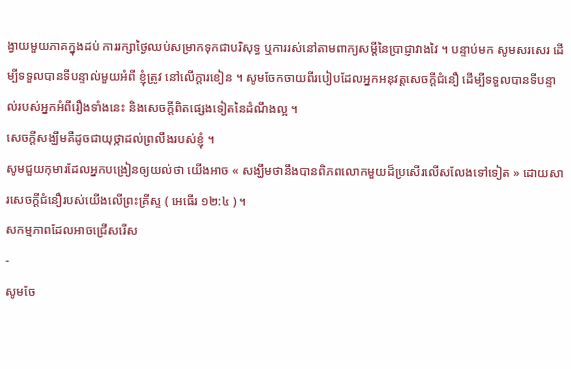ង្វាយមួយភាគក្នុងដប់ ការរក្សាថ្ងៃឈប់សម្រាកទុកជាបរិសុទ្ធ ឬការរស់នៅតាមពាក្យសម្ដីនៃប្រាជ្ញាវាងវៃ ។ បន្ទាប់មក សូមសរសេរ ដើម្បីទទួលបានទីបន្ទាល់មួយអំពី ខ្ញុំត្រូវ នៅលើក្តារខៀន ។ សូមចែកចាយពីរបៀបដែលអ្នកអនុវត្តសេចក្ដីជំនឿ ដើម្បីទទួលបានទីបន្ទាល់របស់អ្នកអំពីរឿងទាំងនេះ និងសេចក្ដីពិតផ្សេងទៀតនៃដំណឹងល្អ ។
សេចក្ដីសង្ឃឹមគឺដូចជាយុថ្កាដល់ព្រលឹងរបស់ខ្ញុំ ។
សូមជួយកុមារដែលអ្នកបង្រៀនឲ្យយល់ថា យើងអាច « សង្ឃឹមថានឹងបានពិភពលោកមួយដ៏ប្រសើរលើសលែងទៅទៀត » ដោយសារសេចក្តីជំនឿរបស់យើងលើព្រះគ្រីស្ទ ( អេធើរ ១២:៤ ) ។
សកម្មភាពដែលអាចជ្រើសរើស
-
សូមចែ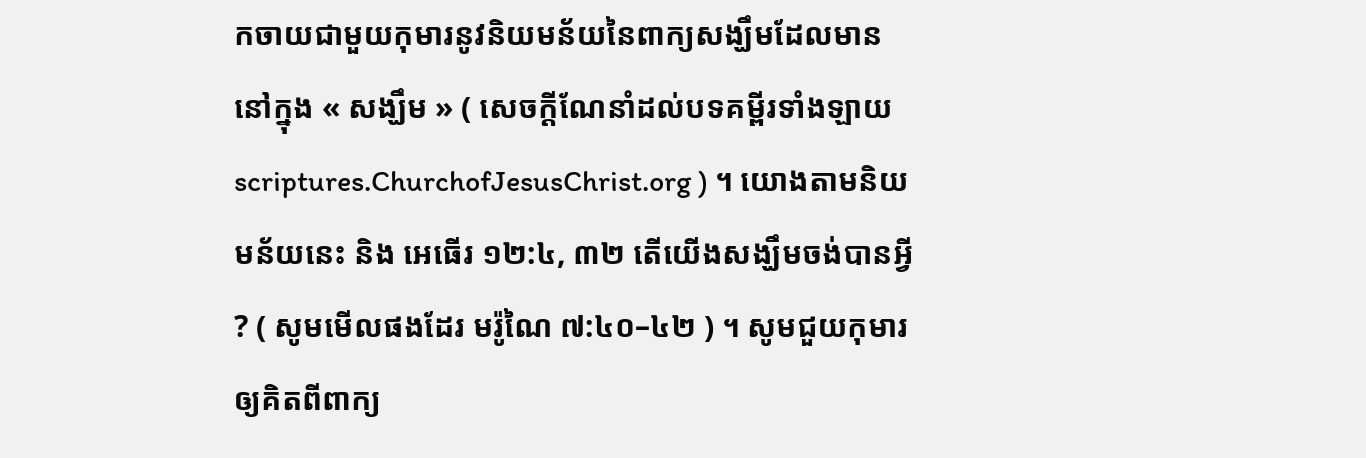កចាយជាមួយកុមារនូវនិយមន័យនៃពាក្យសង្ឃឹមដែលមាននៅក្នុង « សង្ឃឹម » ( សេចក្ដីណែនាំដល់បទគម្ពីរទាំងឡាយ scriptures.ChurchofJesusChrist.org ) ។ យោងតាមនិយមន័យនេះ និង អេធើរ ១២:៤, ៣២ តើយើងសង្ឃឹមចង់បានអ្វី ? ( សូមមើលផងដែរ មរ៉ូណៃ ៧:៤០–៤២ ) ។ សូមជួយកុមារឲ្យគិតពីពាក្យ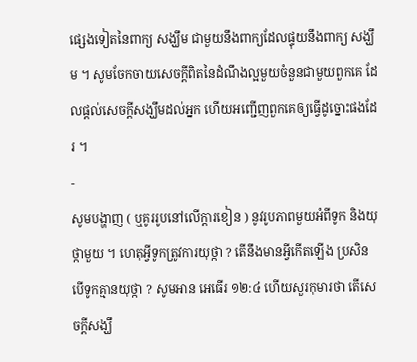ផ្សេងទៀតនៃពាក្យ សង្ឃឹម ជាមួយនឹងពាក្យដែលផ្ទុយនឹងពាក្យ សង្ឃឹម ។ សូមចែកចាយសេចក្តីពិតនៃដំណឹងល្អមួយចំនួនជាមួយពួកគេ ដែលផ្តល់សេចក្តីសង្ឃឹមដល់អ្នក ហើយអញ្ជើញពួកគេឲ្យធ្វើដូច្នោះផងដែរ ។
-
សូមបង្ហាញ ( ឬគូររូបនៅលើក្តារខៀន ) នូវរូបភាពមួយអំពីទូក និងយុថ្កាមួយ ។ ហេតុអ្វីទូកត្រូវការយុថ្កា ? តើនឹងមានអ្វីកើតឡើង ប្រសិនបើទូកគ្មានយុថ្កា ? សូមអាន អេធើរ ១២:៤ ហើយសួរកុមារថា តើសេចក្តីសង្ឃឹ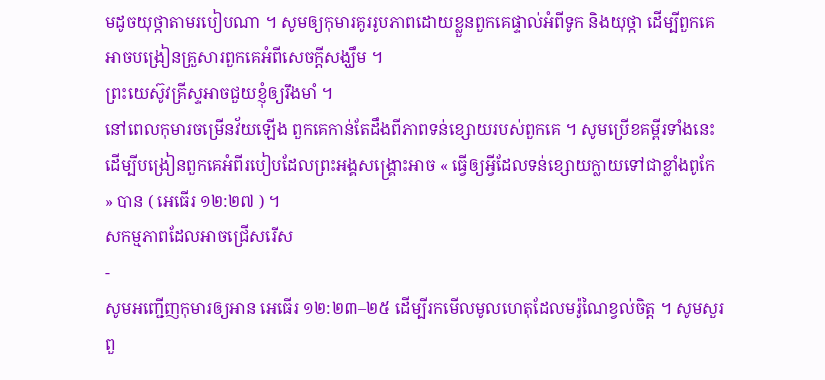មដូចយុថ្កាតាមរបៀបណា ។ សូមឲ្យកុមារគូររូបភាពដោយខ្លួនពួកគេផ្ទាល់អំពីទូក និងយុថ្កា ដើម្បីពួកគេអាចបង្រៀនគ្រួសារពួកគេអំពីសេចក្តីសង្ឃឹម ។
ព្រះយេស៊ូវគ្រីស្ទអាចជួយខ្ញុំឲ្យរឹងមាំ ។
នៅពេលកុមារចម្រើនវ័យឡើង ពួកគេកាន់តែដឹងពីភាពទន់ខ្សោយរបស់ពួកគេ ។ សូមប្រើខគម្ពីរទាំងនេះដើម្បីបង្រៀនពួកគេអំពីរបៀបដែលព្រះអង្គសង្គ្រោះអាច « ធ្វើឲ្យអ្វីដែលទន់ខ្សោយក្លាយទៅជាខ្លាំងពូកែ » បាន ( អេធើរ ១២:២៧ ) ។
សកម្មភាពដែលអាចជ្រើសរើស
-
សូមអញ្ជើញកុមារឲ្យអាន អេធើរ ១២:២៣–២៥ ដើម្បីរកមើលមូលហេតុដែលមរ៉ូណៃខ្វល់ចិត្ត ។ សូមសួរពួ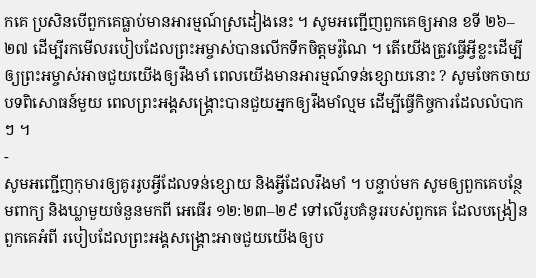កគេ ប្រសិនបើពួកគេធ្លាប់មានអារម្មណ៍ស្រដៀងនេះ ។ សូមអញ្ជើញពួកគេឲ្យអាន ខទី ២៦–២៧ ដើម្បីរកមើលរបៀបដែលព្រះអម្ចាស់បានលើកទឹកចិត្តមរ៉ូណៃ ។ តើយើងត្រូវធ្វើអ្វីខ្លះដើម្បីឲ្យព្រះអម្ចាស់អាចជួយយើងឲ្យរឹងមាំ ពេលយើងមានអារម្មណ៍ទន់ខ្សោយនោះ ? សូមចែកចាយបទពិសោធន៍មួយ ពេលព្រះអង្គសង្គ្រោះបានជួយអ្នកឲ្យរឹងមាំល្មម ដើម្បីធ្វើកិច្ចការដែលលំបាកៗ ។
-
សូមអញ្ជើញកុមារឲ្យគូររូបអ្វីដែលទន់ខ្សោយ និងអ្វីដែលរឹងមាំ ។ បន្ទាប់មក សូមឲ្យពួកគេបន្ថែមពាក្យ និងឃ្លាមួយចំនួនមកពី អេធើរ ១២:២៣–២៩ ទៅលើរូបគំនូររបស់ពួកគេ ដែលបង្រៀនពួកគេអំពី របៀបដែលព្រះអង្គសង្គ្រោះអាចជួយយើងឲ្យប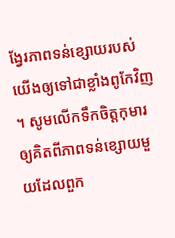ង្វែរភាពទន់ខ្សោយរបស់យើងឲ្យទៅជាខ្លាំងពូកែវិញ ។ សូមលើកទឹកចិត្តកុមារឲ្យគិតពីភាពទន់ខ្សោយមួយដែលពួក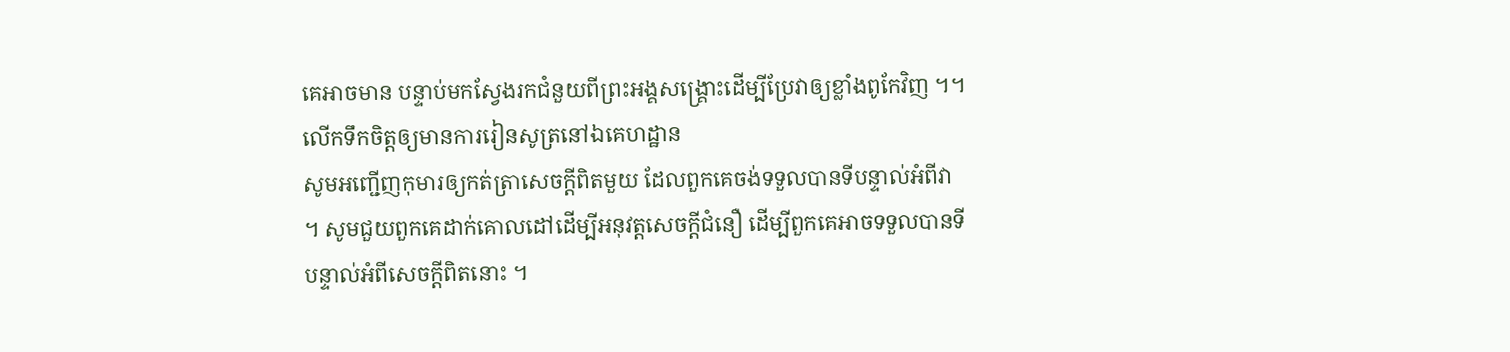គេអាចមាន បន្ទាប់មកស្វែងរកជំនួយពីព្រះអង្គសង្គ្រោះដើម្បីប្រែវាឲ្យខ្លាំងពូកែវិញ ។។
លើកទឹកចិត្តឲ្យមានការរៀនសូត្រនៅឯគេហដ្ឋាន
សូមអញ្ជើញកុមារឲ្យកត់ត្រាសេចក្តីពិតមួយ ដែលពួកគេចង់ទទួលបានទីបន្ទាល់អំពីវា ។ សូមជួយពួកគេដាក់គោលដៅដើម្បីអនុវត្តសេចក្តីជំនឿ ដើម្បីពួកគេអាចទទួលបានទីបន្ទាល់អំពីសេចក្តីពិតនោះ ។